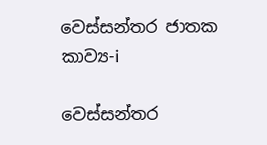වෙස්සන්තර ජාතක කාව්‍ය-i

වෙස්සන්තර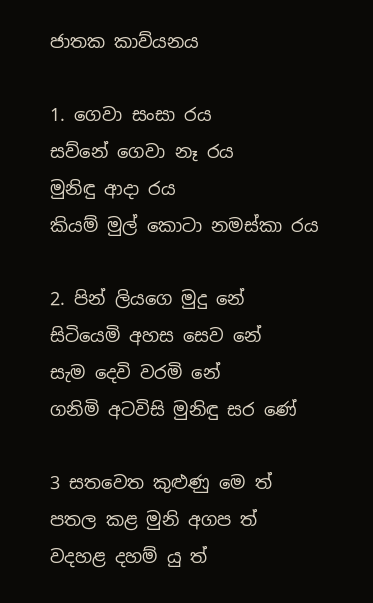ජාතක කාව්යනය

1. ගෙවා සංසා රය
සව්නේ ගෙවා නෑ රය
මුනිඳු ආදා රය
කියම් මුල් කොටා නමස්කා රය

2. පින් ලියගෙ මුදු නේ
සිටියෙමි අහස සෙව නේ
සැම දෙවි වරමි නේ
ගනිමි අටවිසි මුනිඳු සර ණේ

3 සතවෙත කුළුණු මෙ ත්
පතල කළ මුනි අගප ත්
වදහළ දහම් යු ත්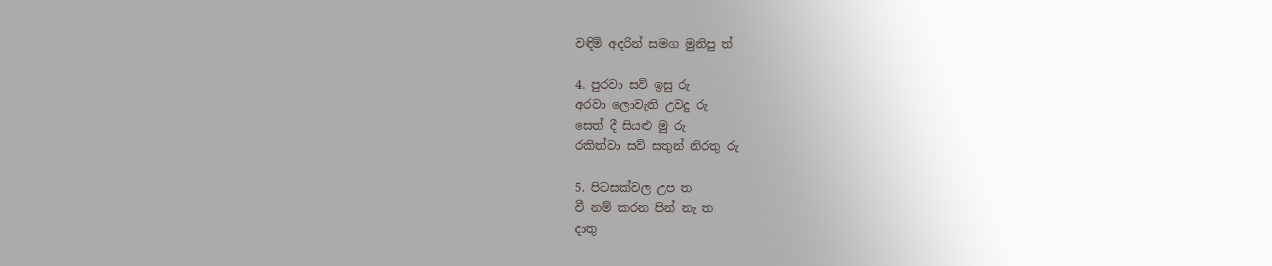වඳිමි අදරින් සමග මුනිපු ත්

4. පුරවා සව් ඉසු රු
අරවා ලොවැති උවදු රු
සෙත් දී සියළු මු රු
රකිත්වා සව් සතුන් නිරතු රු

5. පිටසක්වල උප ත
වී නම් කරන පින් නැ ත
දාතු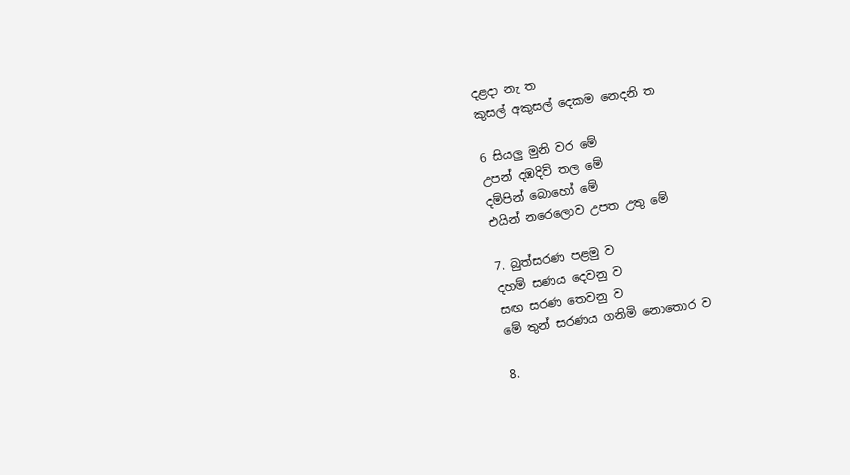දළදා නැ ත
කුසල් අකුසල් දෙකම නෙදනි ත

6 සියලු මුනි වර මේ
උපන් දඹදිව් තල මේ
දම්පින් බොහෝ මේ
එයින් නරෙලොව උපත උතු මේ

7. බුත්සරණ පළමු ව
දහම් සණය දෙවනු ව
සඟ සරණ තෙවනු ව
මේ තුන් සරණය ගනිමි නොතොර ව

8.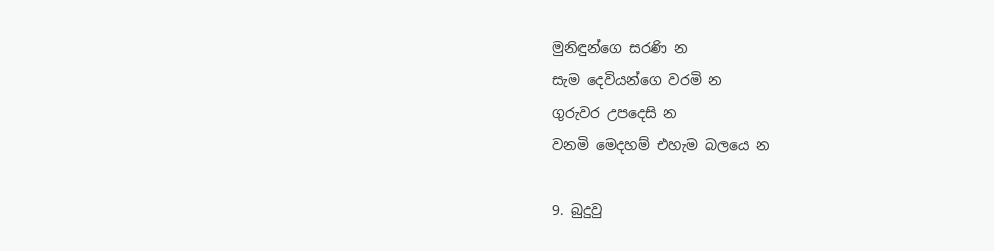මුනිඳුන්ගෙ සරණි න
සැම දෙවියන්ගෙ වරමි න
ගුරුවර උපදෙසි න
වනමි මෙදහම් එහැම බලයෙ න

9. බුදුවු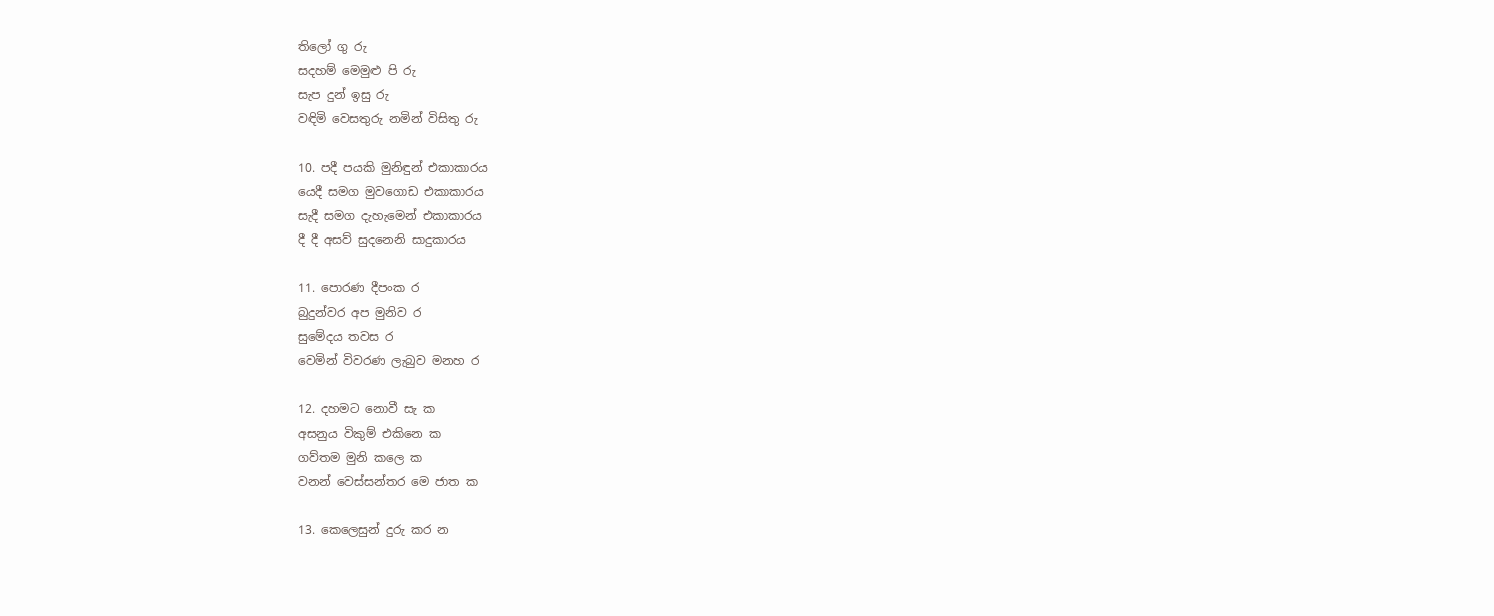තිලෝ ගු රු
සදහම් මෙමුළු පි රු
සැප දුන් ඉසු රු
වඳිමි වෙසතුරු නමින් විසිතු රු

10. පදී පයකි මුනිඳුන් එකාකාරය
යෙදී සමග මුවගොඩ එකාකාරය
සැදී සමග දැහැමෙන් එකාකාරය
දී දී අසව් සුදනෙනි සාදුකාරය

11. පොරණ දීපංක ර
බුදුන්වර අප මුනිව ර
සුමේදය තවස ර
වෙමින් විවරණ ලැබුව මනහ ර

12. දහමට නොවී සැ ක
අසනුය විකුම් එකිනෙ ක
ගව්තම මුනි කලෙ ක
වනන් වෙස්සන්තර මෙ ජාත ක

13. කෙලෙසුන් දුරු කර න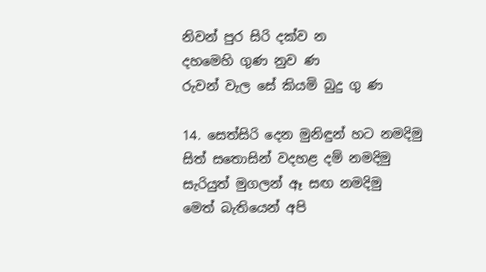නිවන් පුර සිරි දක්ව න
දහමෙහි ගුණ නුව ණ
රුවන් වැල සේ කියමි බුදු ගු ණ

14. සෙත්සිරි දෙන මුනිඳුන් හට නමදිමු
සිත් සතොසින් වදහළ දම් නමදිමු
සැරියුත් මුගලන් ඈ සඟ නමදිමු
මෙත් බැතියෙන් අපි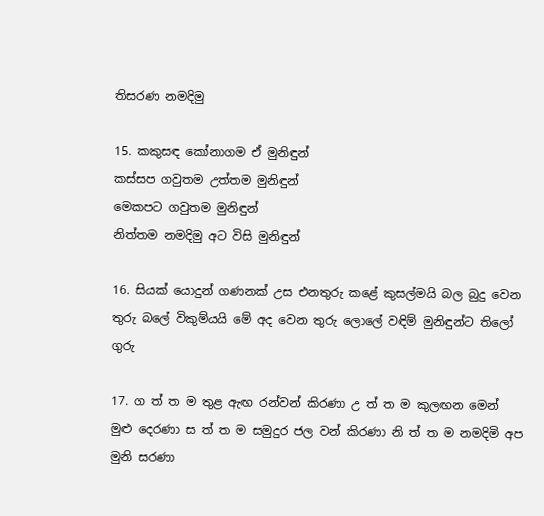තිසරණ නමදිමු

15. කකුසඳ කෝනාගම ඒ මුනිඳුන්
කස්සප ගවුතම උත්තම මුනිඳුන්
මෙකපට ගවුතම මුනිඳුන්
නිත්තම නමදිමු අට විසි මුනිඳුන්

16. සියක් යොදුන් ගණනක් උස එනතුරු කළේ කුසල්මයි බල බුදු වෙන තුරු බලේ විකුම්යයි මේ අද වෙන තුරු ලොලේ වඳිම් මුනිඳුන්ට තිලෝ ගුරු

17. ග ත් ත ම තුළ ඇඟ රන්වන් කිරණා උ ත් ත ම කුලඟන මෙන් මුළු දෙරණා ස ත් ත ම සමුදුර ජල වන් කිරණා නි ත් ත ම නමදිමි අප මුනි සරණා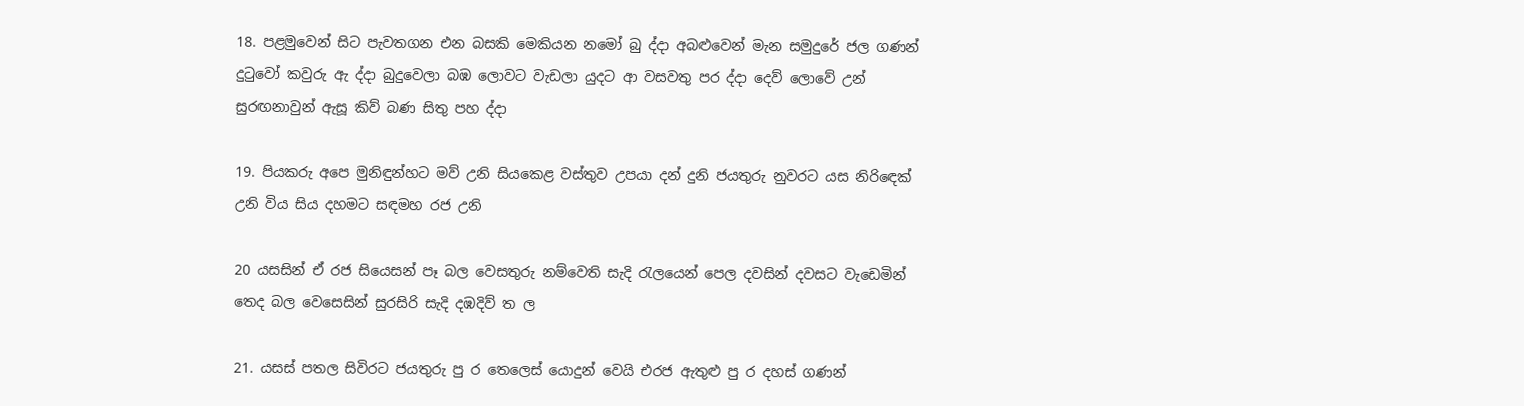18. පළමුවෙන් සිට පැවතගන එන බසකි මෙකියන නමෝ බු ද්දා අබළුවෙන් මැන සමුදුරේ ජල ගණන් දුටුවෝ කවුරු ඇ ද්දා බුදුවෙලා බඹ ලොවට වැඩලා යුදට ආ වසවතු පර ද්දා දෙව් ලොවේ උන් සුරඟනාවුන් ඇසූ කිව් බණ සිතු පහ ද්දා

19. පියකරු අපෙ මුනිඳුන්හට මව් උනි සියකෙළ වස්තුව උපයා දන් දුනි ජයතුරු නුවරට යස නිරිඳෙක් උනි විය සිය දහමට සඳමහ රජ උනි

20 යසසින් ඒ රජ සියෙසන් පෑ බල වෙසතුරු නම්වෙති සැදි රැලයෙන් පෙල දවසින් දවසට වැඩෙමින් තෙද බල වෙසෙසින් සුරසිරි සැදි දඹදිව් ත ල

21. යසස් පතල සිවිරට ජයතුරු පු ර තෙලෙස් යොදුන් වෙයි එරජ ඇතුළු පු ර දහස් ගණන්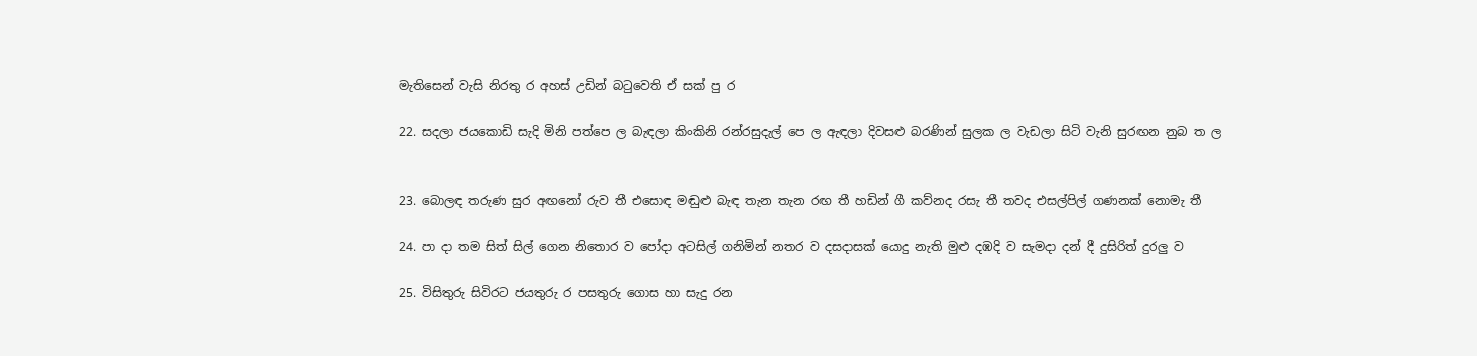මැතිසෙන් වැසි නිරතු ර අහස් උඩින් බටුවෙති ඒ සක් පු ර

22. සදලා ජයකොඩි සැදි මිනි පත්පෙ ල බැඳලා කිංකිනි රන්රසුදැල් පෙ ල ඇඳලා දිවසළු බරණින් සුලක ල වැඩලා සිටි වැනි සුරඟන නුබ ත ල


23. බොලඳ තරුණ සුර අඟනෝ රුව තී එසොඳ මඬුළු බැඳ තැන තැන රඟ තී හඩින් ගී කව්නද රසැ තී තවද එසල්පිල් ගණනක් නොමැ තී

24. පා දා තම සිත් සිල් ගෙන නිතොර ව පෝදා අටසිල් ගනිමින් නතර ව දසදාසක් යොදු නැති මුළු දඹදි ව සැමදා දන් දී දුසිරිත් දුරලු ව

25. විසිතුරු සිවිරට ජයතුරු ර පසතුරු ගොස හා සැදු රන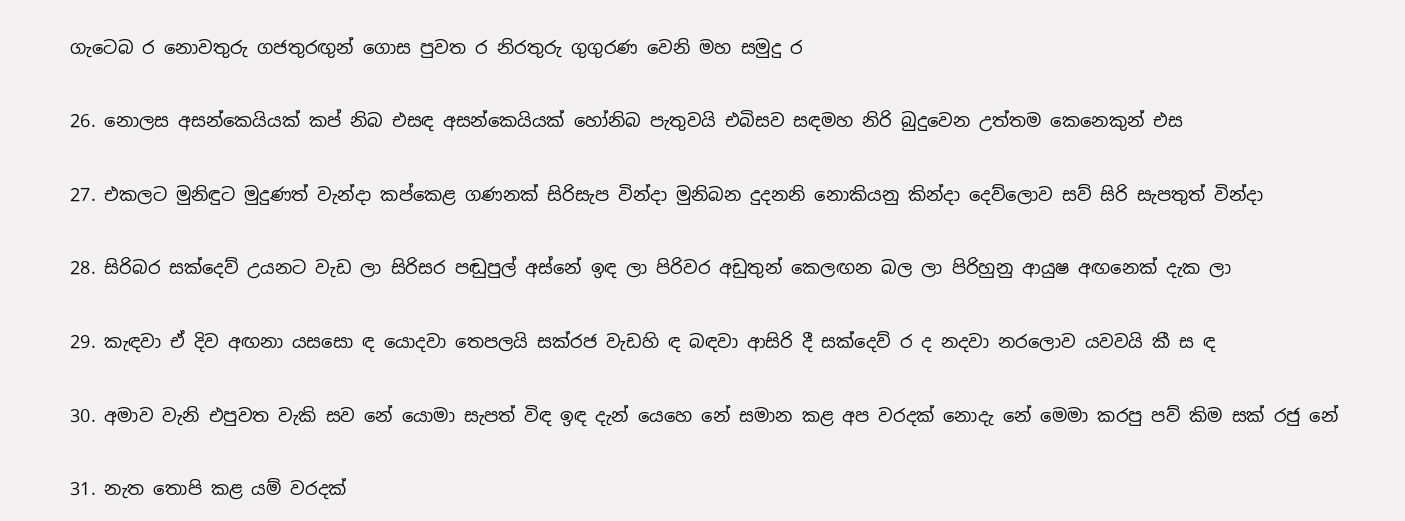ගැට‍ෙබ ර නොවතුරු ගජතුරඟුන් ගොස පුවත ර නිරතුරු ගුගුරණ වෙනි මහ සමුදු ර

26. නොලස අසන්කෙයියක් කප් නිබ එසඳ අසන්කෙයියක් හෝනිබ පැතුවයි එබිසව සඳමහ නිරි බුදුවෙන උත්තම කෙනෙකුන් එස

27. එකලට මුනිඳුට මුදුණත් වැන්දා කප්කෙළ ගණනක් සිරිසැප වින්දා මුනිබන දුදනනි නොකියනු කින්දා දෙව්ලොව සව් සිරි සැපතුත් වින්දා

28. සිරිබර සක්දෙව් උයනට වැඩ ලා සිරිසර පඬුපුල් අස්නේ ඉඳ ලා පිරිවර අඩුතුන් කෙලඟන බල ලා පිරිහුනු ආයුෂ අඟනෙක් දැක ලා

29. කැඳවා ඒ දිව අඟනා යසසො ඳ යොදවා තෙපලයි සක්රජ වැඩහි ඳ බඳවා ආසිරි දී සක්දෙව් ර ද නදවා නරලොව යවවයි කී ස ඳ

30. අමාව වැනි එපුවත වැකි සව නේ යොමා සැපත් විඳ ඉඳ දැන් යෙහෙ නේ සමාන කළ අප වරදක් නොදැ නේ මෙමා කරපු පව් කිම සක් රජු නේ

31. නැත තොපි කළ යම් වරදක්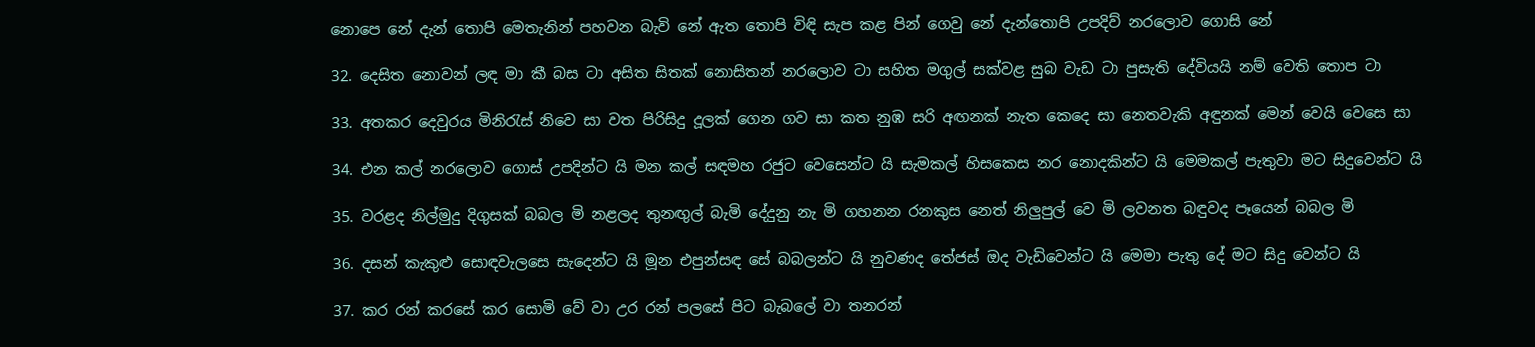නොපෙ නේ දැන් තොපි මෙතැනින් පහවන බැවි නේ ඇත තොපි විඳි සැප කළ පින් ගෙවු නේ දැන්තොපි උපදිව් නරලොව ගොසි නේ

32. දෙසිත නොවන් ලඳ මා කී බස ටා අසිත සිතක් නොසිතන් නරලොව ටා සහිත මගුල් සක්වළ සුබ වැඩ ටා පුසැති දේවියයි නම් වෙති තොප ටා

33. අතකර දෙවුරය මිනිරැස් නිවෙ සා වත පිරිසිදු දූලක් ගෙන ගව සා කත නුඹ සරි අඟනක් නැත කෙදෙ සා නෙතවැකි අඳුනක් මෙන් වෙයි වෙසෙ සා

34. එන කල් නරලොව ගොස් උපදින්ට යි මන කල් සඳමහ රජුට වෙසෙන්ට යි සැමකල් හිසකෙස නර නොදකින්ට යි මෙමකල් පැතුවා මට සිදුවෙන්ට යි

35. වරළද නිල්මුදු දිගුසක් බබල මි නළලද තුනඟුල් බැමි දේදුනු නැ මි ගහනන රනකුස නෙත් නිලුපුල් වෙ මි ලවනත බඳුවද පෑයෙන් බබල මි

36. දසන් කැකුළු සොඳවැලසෙ සැදෙන්ට යි මූන එපුන්සඳ සේ බබලන්ට යි නුවණද තේජස් ඔද වැඩිවෙන්ට යි මෙමා පැතු දේ මට සිදු වෙන්ට යි

37. කර රන් කරසේ කර සොමි වේ වා උර රන් පලසේ පිට බැබලේ වා තනරන්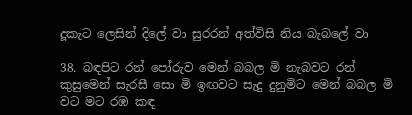දූකැට ලෙසින් දිලේ වා සුරරන් අත්විසි නිය බැබලේ වා

38. බඳපිට රන් පෝරුව මෙන් බබල මි නැබවට රන් කුසුමෙන් සැරසී සො මි ඉඟවට සැදු දුනුමිට මෙන් බබල මි වට මට රඹ කඳ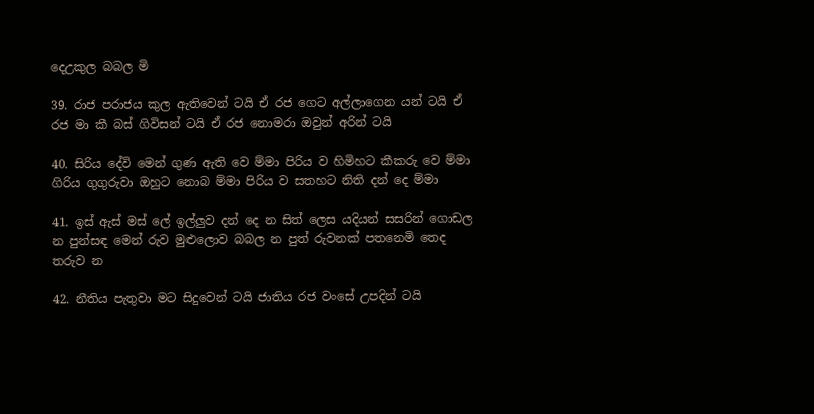දෙඋකුල බබල මි

39. රාජ පරාජය කුල ඇතිවෙන් ටයි ඒ රජ ගෙට අල්ලාගෙන යන් ටයි ඒ රජ මා කී බස් ගිවිසන් ටයි ඒ රජ නොමරා ඔවුන් අරින් ටයි

40. සිරිය දේවි මෙන් ගුණ ඇති වෙ ම්මා පිරිය ව හිමිහට කීකරු වෙ ම්මා ගිරිය ගුගුරුවා ඔහුට නොබ ම්මා පිරිය ව සතහට නිති දන් දෙ ම්මා

41. ඉස් ඇස් මස් ලේ ඉල්ලුව දන් දෙ න සිත් ලෙස යදියන් සසරින් ගොඩල න පුන්සඳ මෙන් රුව මුළුලොව බබල න පුත් රුවනක් පතනෙමි තෙද තරුව න

42. නීතිය පැතුවා මට සිදුවෙන් ටයි ජාතිය රජ වංසේ උපදින් ටයි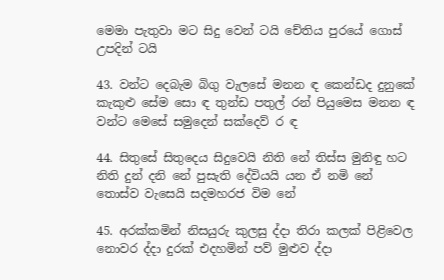මෙමා පැතුවා මට සිදු වෙන් ටයි චේතිය පුරයේ ගොස් උපදින් ටයි

43. වන්ට දෙබැම බිගු වැලසේ මනන ඳ කෙන්ඩද දුනුකේ කැකුළු සේම සො ඳ තුන්ඩ පතුල් රන් පියුම‍ෙස මනන ඳ වන්ට මෙසේ සමුදෙන් සක්දෙව් ර ඳ

44. සිතුසේ සිතුදෙය සිදුවෙයි නිති නේ තිස්ස මුනිඳු හට නිති දුන් දනි නේ පුසැති දේවියයි යන ඒ නමි නේ තොස්ව වැසෙයි සදමහරජ විම නේ

45. අරක්කමින් නිසයුරු කුලසු ද්දා තිරා කලක් පිළිවෙල නොවර ද්දා දුරක් එදහමින් පව් මුළුව ද්දා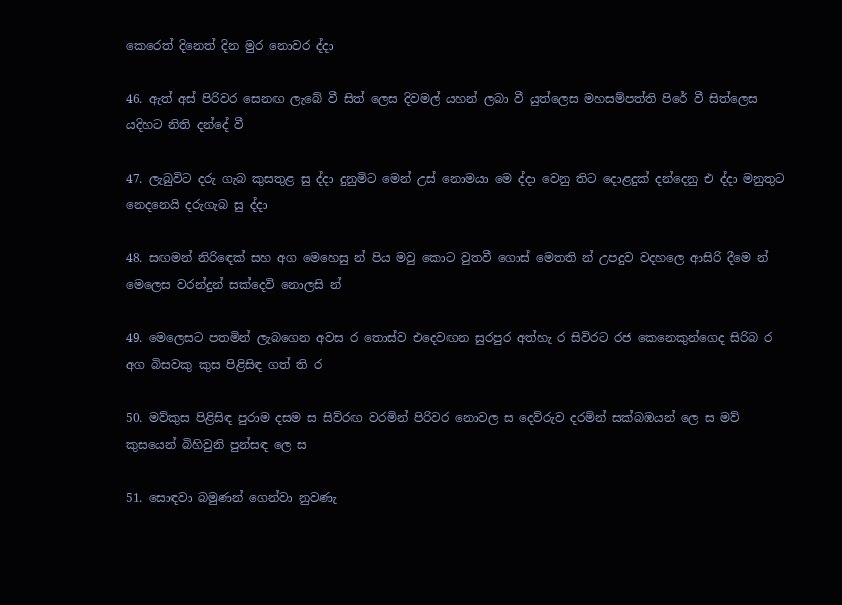කෙරෙත් දිනෙත් දින මුර නොවර ද්දා

46. ඇත් අස් පිරිවර සෙනඟ ලැබේ වී සිත් ලෙස දිවමල් යහන් ලබා වී යුත්ලෙස මහසම්පත්ති පිරේ වී සිත්ලෙස යදිහට නිති දන්දේ වී

47. ලැබුවිට දරු ගැබ කුසතුළ සු ද්දා දුනුමිට මෙන් උස් නොමයා මෙ ද්දා වෙනු තිට දොළදුක් දන්දෙනු එ ද්දා මනුතුට නෙදනෙයි දරුගැබ සු ද්දා

48. සඟමන් නිරිඳෙක් සහ අග මෙහෙසු න් පිය මවු කොට වුතවී ගොස් මෙතති න් උපදුව වදහලෙ ආසිරි දීමෙ න් මෙලෙස වරන්දුන් සක්දෙවි නොලසි න්

49. මෙලෙසට පතමින් ලැබගෙන අවස ර තොස්ව එදෙවඟන සුරපුර අත්හැ ර සිවිරට රජ කෙනෙකුන්ගෙද සිරිබ ර අග බිසවකු කුස පිළිසිඳ ගත් ති ර

50. මව්කුස පිළිසිඳ පුරාම දසම ස සිව්රඟ වරමින් පිරිවර නොවල ස දෙව්රුව දරමින් සක්බඹයන් ලෙ ස මව් කුසයෙන් බිහිවුනි පුන්සඳ ලෙ ස

51. සොඳවා බමුණන් ගෙන්වා නුවණැ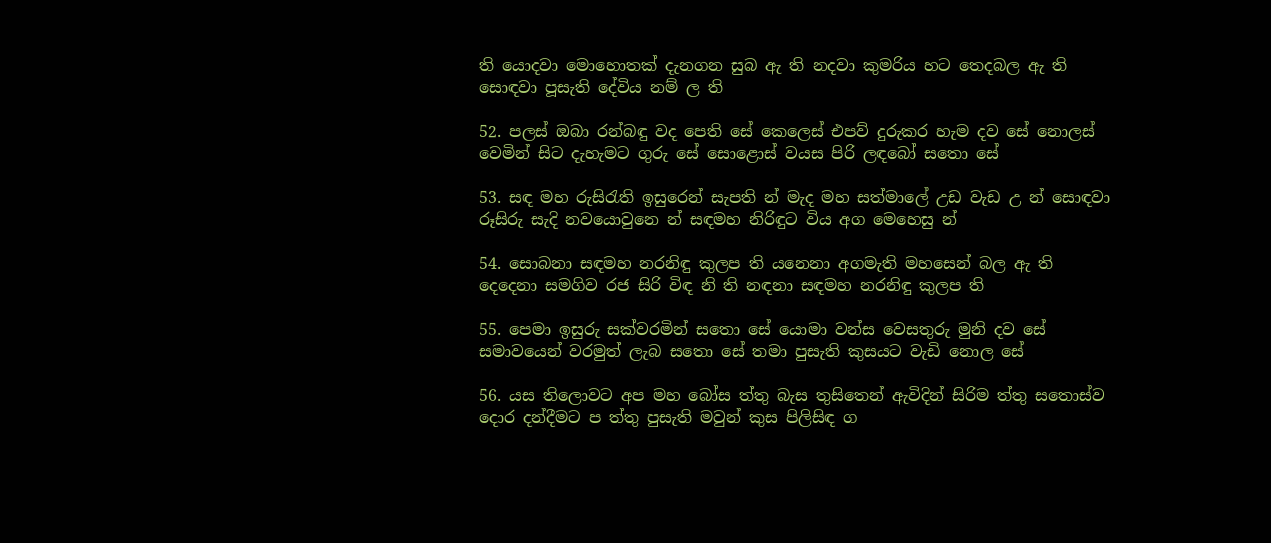ති යොදවා මොහොතක් දැනගන සුබ ඇ ති නදවා කුමරිය හට තෙදබල ඇ ති සොඳවා පූසැති දේවිය නම් ල ති

52. පලස් ඔබා රන්බඳු වද පෙති සේ කෙලෙස් එපව් දුරුකර හැම දව සේ නොලස් වෙමින් සිට දැහැමට ගුරු සේ සොළොස් වයස පිරි ලඳබෝ සතො සේ

53. සඳ මහ රුසිරැති ඉසුරෙන් සැපති න් මැද මහ සත්මාලේ උඩ වැඩ උ න් සොඳවා රූසිරු සැදි නවයොවුනෙ න් සඳමහ නිරිඳුට විය අග මෙහෙසු න්

54. සොබනා සඳමහ නරනිඳු කුලප ති යනෙනා අගමැති මහසෙන් බල ඇ ති දෙදෙනා සමගිව රජ සිරි විඳ නි ති නඳනා සඳමහ නරනිඳු කුලප ති

55. පෙමා ඉසුරු සක්වරමින් සතො සේ යොමා වන්ස වෙසතුරු මුනි දව සේ සමාවයෙන් වරමුත් ලැබ සතො සේ තමා පුසැති කුසයට වැඩි නොල සේ

56. යස තිලොවට අප මහ බෝස ත්තු බැස තුසිතෙන් ඇවිදින් සිරිම ත්තු සතොස්ව දොර දන්දීමට ප ත්තු පුසැති මවුන් කුස පිලිසිඳ ග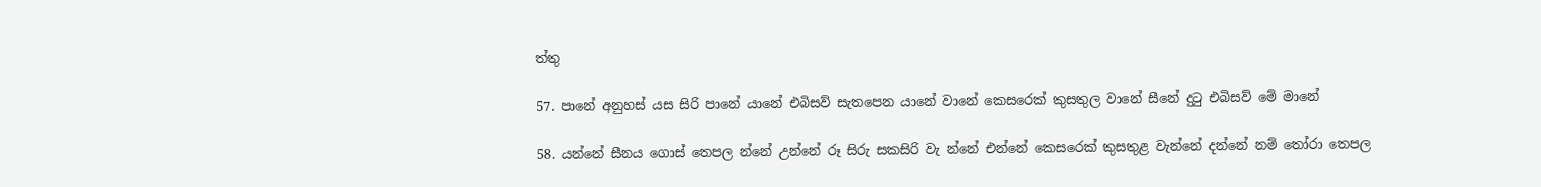ත්තු

57. පානේ අනුහස් යස සිරි පානේ යානේ එබිසව් සැතපෙන යානේ වානේ කෙසරෙක් කුසතුල වානේ සීනේ දුටු එබිසව් මේ මානේ

58. යන්නේ සීනය ගොස් තෙපල න්නේ උන්නේ රූ සිරු සකසිරි වැ න්නේ එන්නේ කෙසරෙක් කුසතුළ වැන්නේ දන්නේ නම් තෝරා තෙපල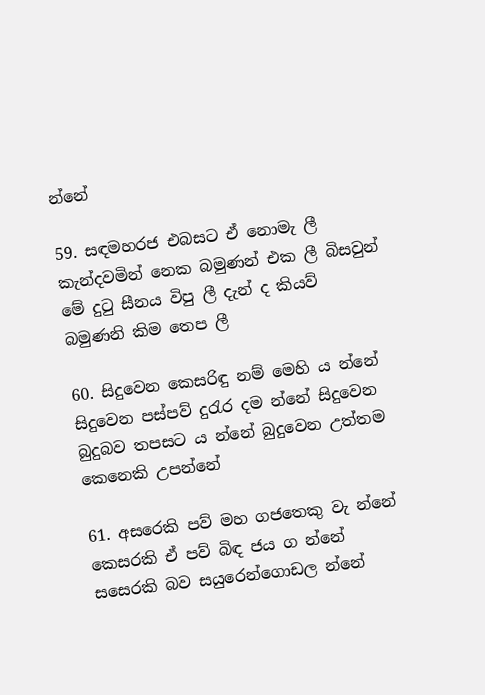න්නේ

59. සඳමහරජ එබසට ඒ නොමැ ලී කැන්දවමින් නෙක බමුණන් එක ලී බිසවුන් මේ දුටු සීනය විපු ලී දැන් ද කියව් බමුණනි කිම තෙප ලී

60. සිදුවෙන කෙසරිඳු නම් මෙහි ය න්නේ සිදුවෙන පස්පව් දුරැර දම න්නේ සිදුවෙන බුදුබව තපසට ය න්නේ බුදුවෙන උත්තම කෙනෙකි උපන්නේ

61. අසරෙකි පව් මහ ගජතෙකු වැ න්නේ කෙසරකි ඒ පව් බිඳ ජය ග න්නේ සස‍ෙරකි බව සයුරෙන්ගොඩල න්නේ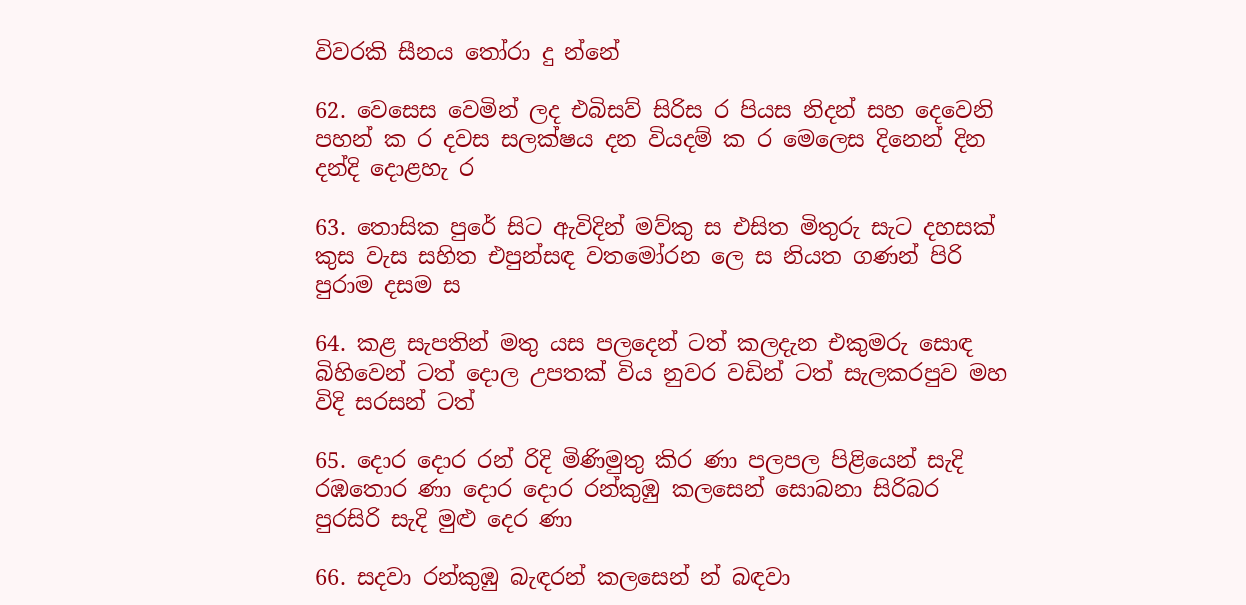විවරකි සීනය තෝරා දු න්නේ

62. වෙසෙස වෙමින් ලද එබිසව් සිරිස ර පියස නිදන් සහ දෙවෙනි පහන් ක ර දවස සලක්ෂය දන වියදම් ක ර මෙලෙස දිනෙන් දින දන්දි දොළහැ ර

63. තොසික පුරේ සිට ඇවිදින් මව්කු ස එසිත මිතුරු සැට දහසක් කුස වැස සහිත එපුන්සඳ වතමෝරන ලෙ ස නියත ගණන් පිරි පුරාම දසම ස

64. කළ සැපතින් මතු යස පලදෙන් ටත් කලදැන එකුමරු සොඳ බිහිවෙන් ටත් දොල උපතක් විය නුවර වඩින් ටත් සැලකරපුව මහ විදි සරසන් ටත්

65. දොර දොර රන් රිදි මිණිමුතු කිර ණා පලපල පිළියෙන් සැදි රඹතොර ණා දොර දොර රන්කුඹු කලසෙන් සොබනා සිරිබර පුරසිරි සැදි මුළු දෙර ණා

66. සදවා රන්කුඹු බැඳරන් කලසෙන් න් බඳවා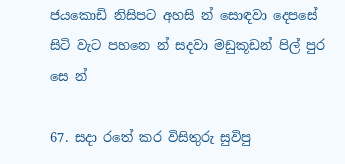ජයකොඩි නිසිපට අහසි න් සොඳවා දෙපසේ සිටි වැට පහනෙ න් සදවා මඩුකූඩන් පිල් පුර සෙ න්

67. සදා රතේ කර විසිතුරු සුවිපු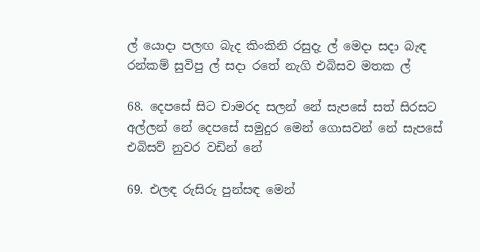ල් යොදා පලඟ බැද කිංකිනි රසුදැ ල් මෙදා සදා බැඳ රන්කම් සුවිපු ල් සදා රතේ නැගි එබිසව මතක ල්

68. දෙපසේ සිට චාමරද සලන් නේ සැපසේ සත් සිරසට අල්ලන් නේ දෙපසේ සමුදුර මෙන් ගොසවන් නේ සැපසේ එබිසව් නුවර වඩින් නේ

69. එලඳ රුසිරු පුන්සඳ මෙන්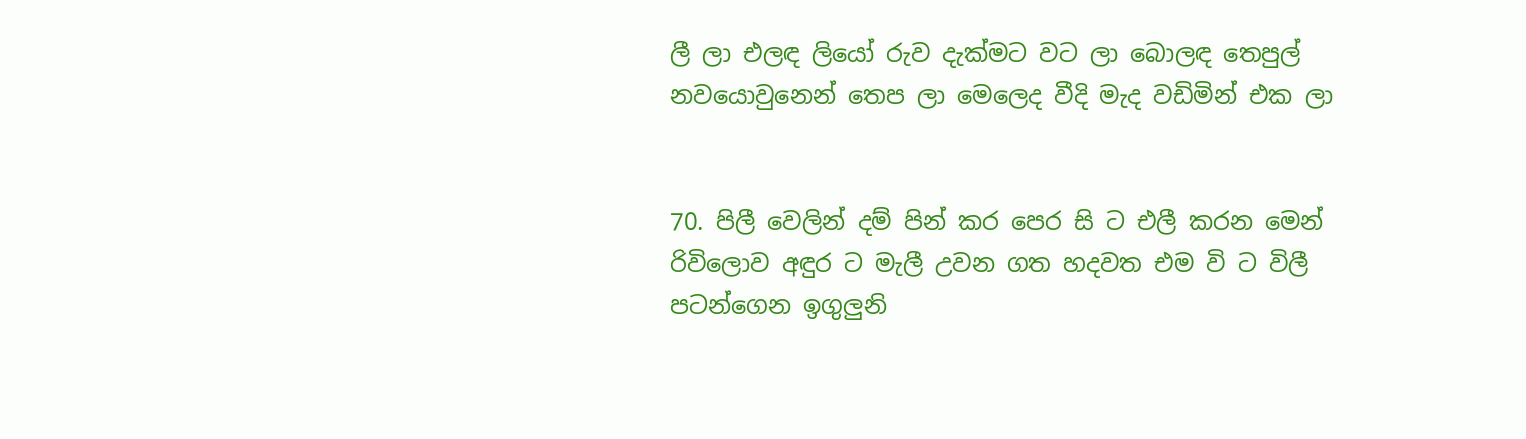ලී ලා එලඳ ලියෝ රුව දැක්මට වට ලා බොලඳ තෙපුල් නවයොවුනෙන් තෙප ලා මෙලෙද වීදි මැද වඩිමින් එක ලා


70. පිලී වෙලින් දම් පින් කර පෙර සි ට එලී කරන මෙන් රිවිලොව අඳුර ට මැලී උවන ගත හදවත එම වි ට විලී පටන්ගෙන ඉගුලුනි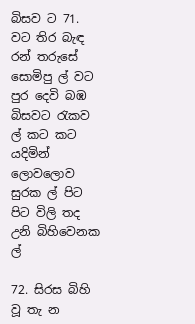බිසව ට 71. වට තිර බැඳ රන් තරුසේ සොමිපු ල් වට පුර දෙවි බඹ බිසවට රැකව ල් කට කට යදිමින් ලොවලොව සුරක ල් පිට පිට විලි තද උනි බිහිවෙනක ල්

72. සිරස බිහි වූ තැ න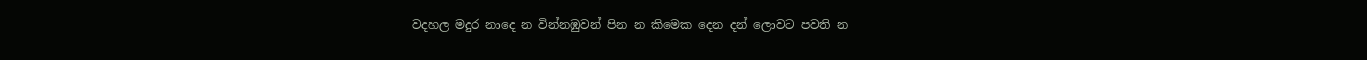වදහල මදුර නාදෙ න වින්නඹුවන් පින න කිමෙක දෙන දන් ලොවට පවති න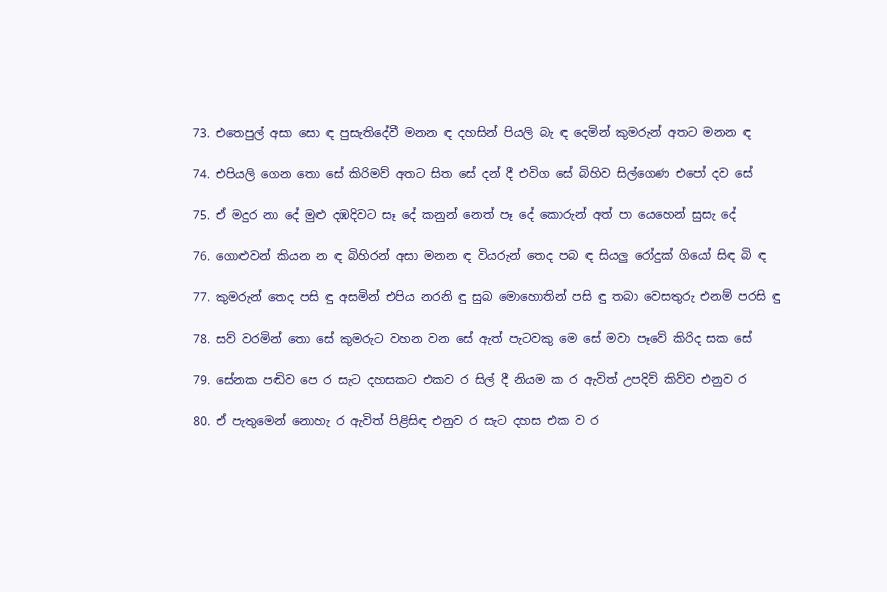73. එතෙපුල් අසා සො ඳ පුසැතිදේවී මනන ඳ දහසින් පියලි බැ ඳ දෙමින් කුමරුන් අතට මනන ඳ

74. එපියලි ගෙන තො සේ කිරිමව් අතට සිත සේ දන් දී එවිග සේ බිහිව සිල්ගෙණ එපෝ දව සේ

75. ඒ මදුර නා දේ මුළු දඹදිවට සෑ දේ කනුන් නෙත් පෑ දේ කොරුන් අත් පා යෙහෙන් සුසැ දේ

76. ගොළුවන් කියන න ඳ බිහිරන් අසා මනන ඳ වියරුන් තෙද පබ ඳ සියලු රෝදුක් ගියෝ සිඳ බි ඳ

77. කුමරුන් තෙද පසි ඳු අසමින් එපිය නරනි ඳු සුබ මොහොතින් පසි ඳු තබා වෙසතුරු එනම් පරසි ඳු

78. සව් වරමින් තො සේ කුමරුට වහන වන සේ ඇත් පැටවකු මෙ සේ මවා පෑවේ කිරිද සක සේ

79. සේනක පඬිව පෙ ර සැට දහසකට එකව ර සිල් දී නියම ක ර ඇවිත් උපදිව් කිව්ව එනුව ර

80. ඒ පැතුමෙන් නොහැ ර ඇවිත් පිළිසිඳ එනුව ර සැට දහස එක ව ර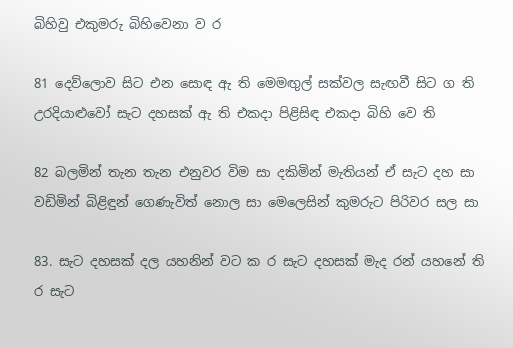බිහිවු එකුමරු බිහිවෙනා ව ර

81 දෙව්ලොව සිට එන සොඳ ඇ ති මෙමඟුල් සක්වල සැඟවී සිට ග ති උරදියාළුවෝ සැට දහසක් ඇ ති එකදා පිළිසිඳ එකදා බිහි වෙ ති

82 බලමින් තැන තැන එනුවර විම සා දකිමින් මැතියන් ඒ සැට දහ සා වඩිමින් බිළිඳුන් ගෙණැවිත් නොල සා මෙලෙසින් කුමරුට පිරිවර සල සා

83. සැට දහසක් දල යහනින් වට ක ර සැට දහසක් මැද රන් යහනේ ති ර සැට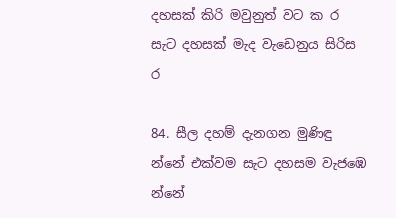දහසක් කිරි මවුනුත් වට ක ර සැට දහසක් මැද වැඩෙනුය සිරිස ර

84. සීල දහම් දැනගන මුණිඳු න්නේ එක්වම සැට දහසම වැජඹෙ න්නේ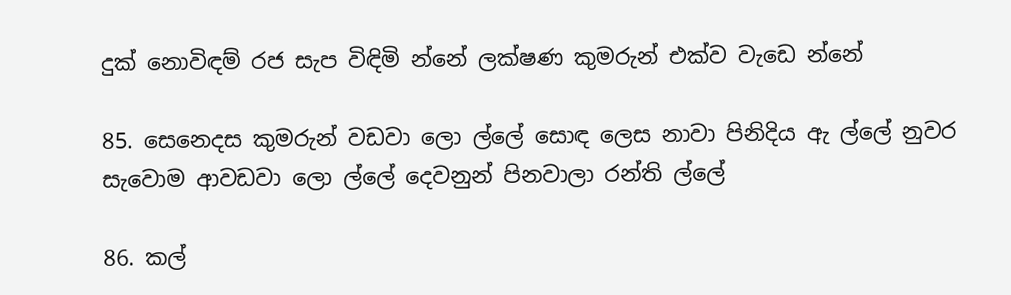දුක් නොවිඳම් රජ සැප විඳිමි න්නේ ලක්ෂණ කුමරුන් එක්ව වැඩෙ න්නේ

85. සෙනෙදස කුමරුන් වඩවා ලො ල්ලේ සොඳ ලෙස නාවා පිනිදිය ඇ ල්ලේ නුවර සැවොම ආවඩවා ලො ල්ලේ දෙවනුන් පිනවාලා රන්ති ල්ලේ

86. කල්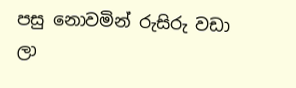පසු නොවමින් රුසිරු වඩා ලා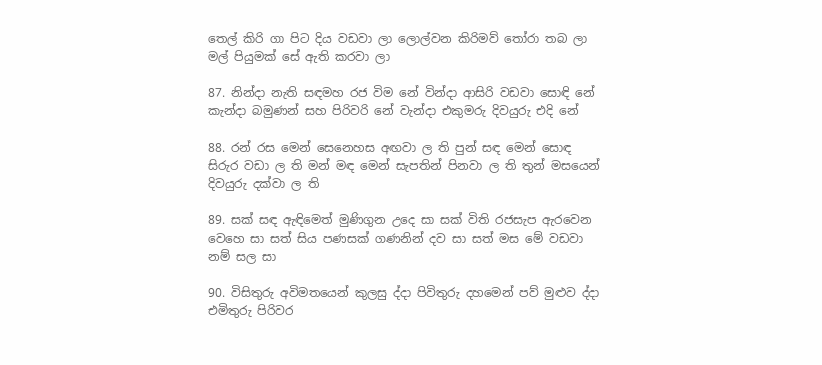තෙල් කිරි ගා පිට දිය වඩවා ලා ලොල්වන කිරිමව් තෝරා තබ ලා මල් පියුමක් සේ ඇති කරවා ලා

87. නින්දා නැති සඳමහ රජ විම නේ වින්දා ආසිරි වඩවා සොඳි නේ කැන්දා බමුණන් සහ පිරිවරි නේ වැන්දා එකුමරු දිවයුරු එදි නේ

88. රන් රස මෙන් සෙනෙහස අඟවා ල ති පුන් සඳ මෙන් සොඳ සිරුර වඩා ල ති මන් මඳ මෙන් සැපතින් පිනවා ල ති තුන් මසයෙන් දිවයුරු දක්වා ල ති

89. සක් සඳ ඇඳිමෙත් මුණිගුන උදෙ සා සක් විති රජසැප ඇරවෙන වෙහෙ සා සත් සිය පණසක් ගණනින් දව සා සත් මස මේ වඩවා නම් සල සා

90. විසිතුරු අවිමතයෙන් කුලසු ද්දා පිවිතුරු දහමෙන් පව් මුළුව ද්දා එමිතුරු පිරිවර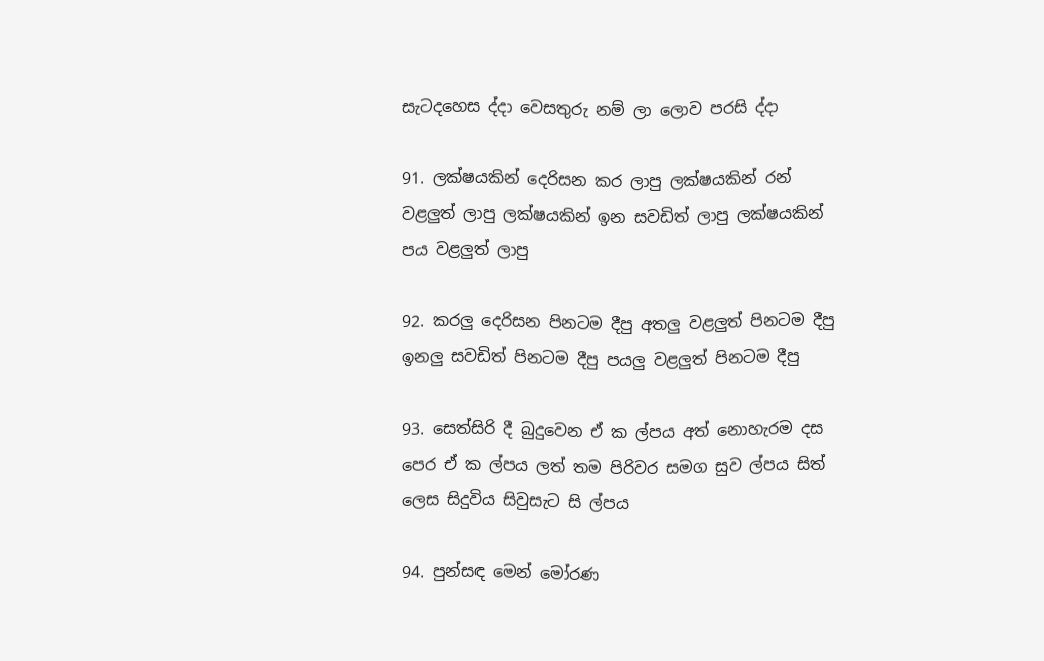සැටදහ‍ෙස ද්දා වෙසතුරු නම් ලා ලොව පරසි ද්දා

91. ලක්ෂයකින් දෙරිසන කර ලාපු ලක්ෂයකින් රන් වළලුත් ලාපු ලක්ෂයකින් ඉන සවඩිත් ලාපු ලක්ෂයකින් පය වළලුත් ලාපු

92. කරලු දෙරිසන පිනටම දීපු අතලු වළලුත් පිනටම දීපු ඉනලු සවඩිත් පිනටම දීපු පයලු වළලුත් පිනටම දීපු

93. සෙත්සිරි දී බුදුවෙන ඒ ක ල්පය අත් නොහැරම දස පෙර ඒ ක ල්පය ලත් තම පිරිවර සමග සුව ල්පය සිත් ලෙස සිදුවිය සිවුසැට සි ල්පය

94. පුන්සඳ මෙන් මෝරණ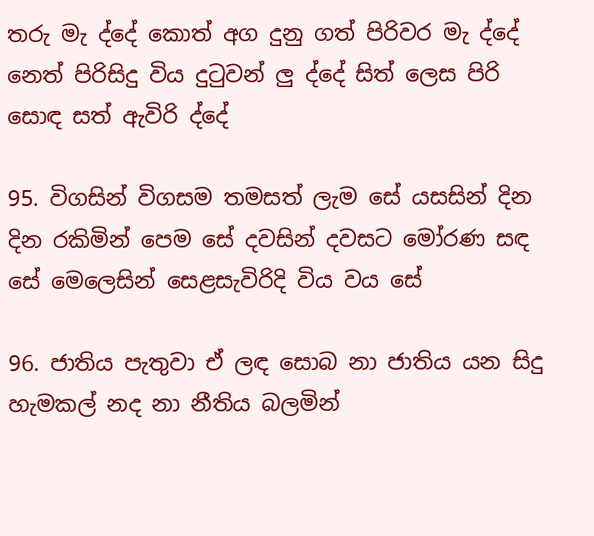තරු මැ ද්දේ කොත් අග දුනු ගත් පිරිවර මැ ද්දේ නෙත් පිරිසිදු විය දුටුවන් ලු ද්දේ සිත් ලෙස පිරි සොඳ සත් ඇවිරි ද්දේ

95. විගසින් විගසම තමසත් ලැම සේ යසසින් දින දින රකිමින් පෙම සේ දවසින් දවසට මෝරණ සඳ සේ මෙලෙසින් සෙළසැවිරිදි විය වය සේ

96. ජාතිය පැතුවා ඒ ලඳ සොබ නා ජාතිය යන සිදු හැමකල් නද නා නීතිය බලමින්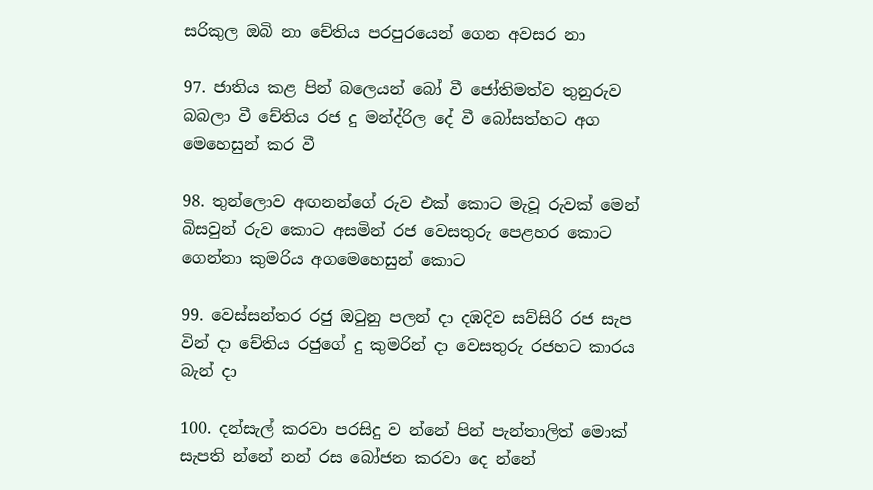සරිකුල ඔබි නා චේතිය පරපුරයෙන් ගෙන අවසර නා

97. ජාතිය කළ පින් බල‍ෙයන් බෝ වී ජෝතිමත්ව තුනුරුව බබලා වී චේතිය රජ දු මන්ද්රිල දේ වී බෝසත්හට අග මෙහෙසුන් කර වී

98. තුන්ලොව අඟනන්ගේ රුව එක් කොට මැවූ රුවක් මෙන් බිසවුන් රුව කොට අසමින් රජ වෙසතුරු පෙළහර කොට ගෙන්නා කුමරිය අගමෙහෙසුන් කොට

99. වෙස්සන්තර රජු ඔටුනු පලන් දා දඹදිව සව්සිරි රජ සැප වින් දා චේතිය රජුගේ දු කුමරින් දා වෙසතුරු රජහට කාරය බැන් දා

100. දන්සැල් කරවා පරසිදු ව න්නේ පින් පැන්තාලිත් මොක් සැපති න්නේ නන් රස බෝජන කරවා දෙ න්නේ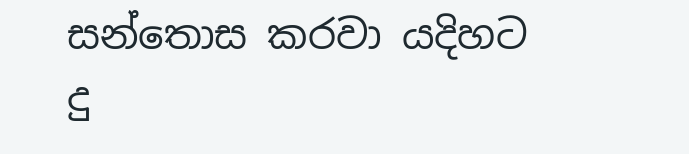සන්තොස කරවා යදිහට දු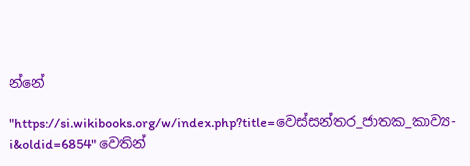න්නේ

"https://si.wikibooks.org/w/index.php?title=වෙස්සන්තර_ජාතක_කාව්‍ය-i&oldid=6854" වෙතින්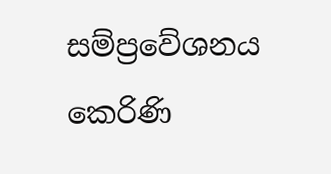සම්ප්‍රවේශනය කෙරිණි